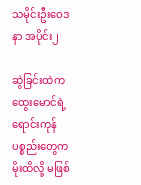သမိုင်းဦးဝေဒနာ အပိုင်း၂

ဆွဲခြင်းထဲက ထွေးမောင်ရဲ့ ရောင်းကုန်ပစ္စည်းတွေက မိုးထိလို့ မဖြစ်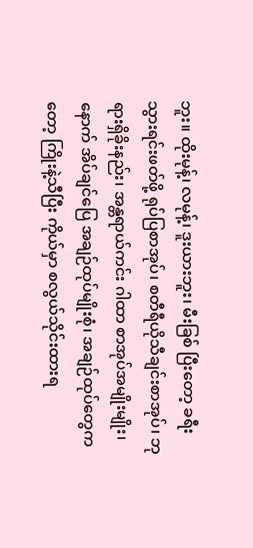ဘူး။ ထိုးမုန့်၊ လမုန့်၊ ဒူးယားဘူး၊ မီးခြစ် ပြီးတော့ ခရီးသွားရင်းဖတ်ဖို့ ရုပ်ပြစာအုပ်၊ စတီရီယိုသီချင်းစာအုပ်၊ ဘုရားရှိခိုးနည်း၊ အန္တရာယ်ကင်း ဂါထာ စာအုပ်အမျိုးမျိုး၊ နောက် အိပ်ချင်ပြေ အချဉ်ထုပ်မျိုးစုံ၊ အချဉ်ထုပ်တွေကတော့ ကြိုးနဲ့သီပြီး ကိုယ်မှာ စလွယ်သိုင်းထားရ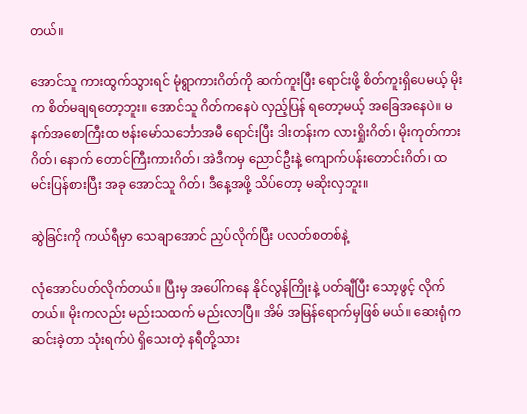တယ်။

အောင်သူ ကားထွက်သွားရင် မုံရွာကားဂိတ်ကို ဆက်ကူးပြီး ရောင်းဖို့ စိတ်ကူးရှိပေမယ့် မိုးက စိတ်မချရတော့ဘူး။ အောင်သူ ဂိတ်ကနေပဲ လှည့်ပြန် ရတော့မယ့် အခြေအနေပဲ။ မနက်အစောကြီးထ ဗန်းမော်သင်္ဘောအမီ ရောင်းပြီး ဒါးတန်းက လားရှိုးဂိတ်၊ မိုးကုတ်ကားဂိတ်၊ နောက် တောင်ကြီးကားဂိတ်၊ အဲဒီကမှ ညောင်ဦးနဲ့ ကျောက်ပန်းတောင်းဂိတ်၊ ထမင်းပြန်စားပြီး အခု အောင်သူ ဂိတ်၊ ဒီနေ့အဖို့ သိပ်တော့ မဆိုးလှဘူး။

ဆွဲခြင်းကို ကယ်ရီမှာ သေချာအောင် ညှပ်လိုက်ပြီး ပလတ်စတစ်နဲ့

လုံအောင်ပတ်လိုက်တယ်။ ပြီးမှ အပေါ်ကနေ နိုင်လွန်ကြိုးနဲ့ ပတ်ချီပြီး သော့ဖွင့် လိုက်တယ်။ မိုးကလည်း မည်းသထက် မည်းလာပြီ။ အိမ် အမြန်ရောက်မှဖြစ် မယ်။ ဆေးရုံက ဆင်းခဲ့တာ သုံးရက်ပဲ ရှိသေးတဲ့ နရီတို့သား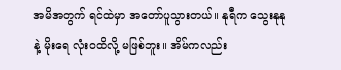အမိအတွက် ရင်ထဲမှာ အတော်ပူသွားတယ်။ နုရီက သွေးနုနုနဲ့ မိုးရေ လုံးဝထိလို့ မဖြစ်ဘူး။ အိမ်ကလည်း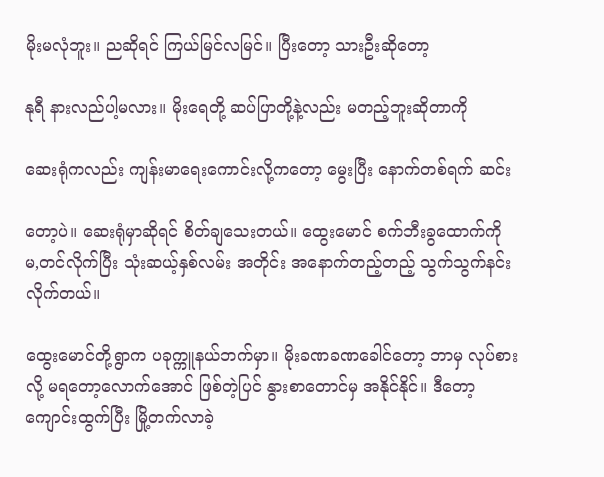မိုးမလုံဘူး။ ညဆိုရင် ကြယ်မြင်လမြင်။ ပြီးတော့ သားဦးဆိုတော့

နုရီ နားလည်ပါ့မလား။ မိုးရေတို့ ဆပ်ပြာတို့နဲ့လည်း မတည့်ဘူးဆိုတာကို

ဆေးရုံကလည်း ကျန်းမာရေးကောင်းလို့ကတော့ မွေးပြီး နောက်တစ်ရက် ဆင်း

တော့ပဲ။ ဆေးရုံမှာဆိုရင် စိတ်ချသေးတယ်။ ထွေးမောင် စက်ဘီးခွထောက်ကို မ,တင်လိုက်ပြီး သုံးဆယ့်နှစ်လမ်း အတိုင်း အနောက်တည့်တည့် သွက်သွက်နင်းလိုက်တယ်။

ထွေးမောင်တို့ရွာက ပခုက္ကူနယ်ဘက်မှာ။ မိုးခဏခဏခေါင်တော့ ဘာမှ လုပ်စားလို့ မရတော့လောက်အောင် ဖြစ်တဲ့ပြင် နွားစာတောင်မှ အနိုင်နိုင်။ ဒီတော့ ကျောင်းထွက်ပြီး မြို့တက်လာခဲ့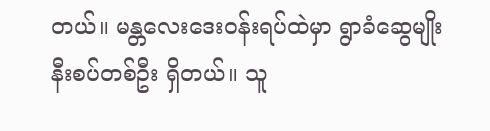တယ်။ မန္တလေးဒေးဝန်းရပ်ထဲမှာ ရွာခံဆွေမျိုးနီးစပ်တစ်ဦး ရှိတယ်။ သူ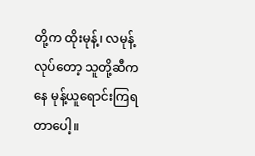တို့က ထိုးမုန့်၊ လမုန့် လုပ်တော့ သူတို့ဆီကနေ မုန့်ယူရောင်းကြရတာပေါ့။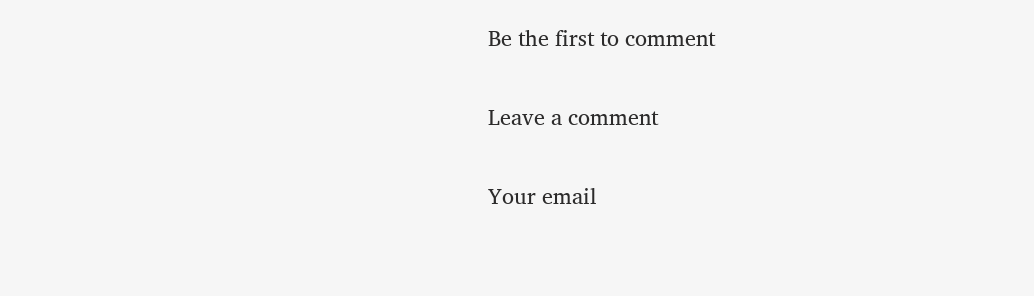Be the first to comment

Leave a comment

Your email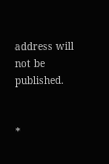address will not be published.


*